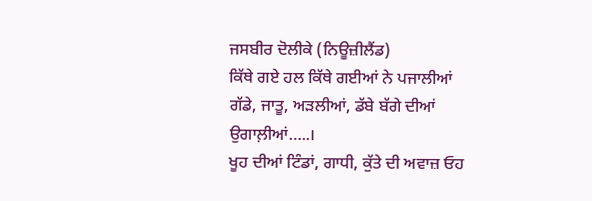ਜਸਬੀਰ ਦੋਲੀਕੇ (ਨਿਊਜ਼ੀਲੈਂਡ)
ਕਿੱਥੇ ਗਏ ਹਲ ਕਿੱਥੇ ਗਈਆਂ ਨੇ ਪਜਾਲੀਆਂ
ਗੱਡੇ, ਜਾਤੂ, ਅੜਲੀਆਂ, ਡੱਬੇ ਬੱਗੇ ਦੀਆਂ ਉਗਾਲ਼ੀਆਂ…..।
ਖੂਹ ਦੀਆਂ ਟਿੰਡਾਂ, ਗਾਧੀ, ਕੁੱਤੇ ਦੀ ਅਵਾਜ਼ ਓਹ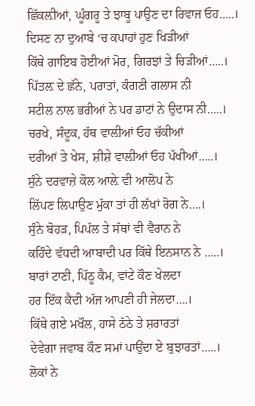ਛਿੱਕਲ਼ੀਆਂ, ਘੂੰਗਰੂ ਤੇ ਝਾਬੂ ਪਾਉਣ ਦਾ ਰਿਵਾਜ ਓਹ…..।
ਦਿਸਣ ਨਾ ਦੁਆਬੇ ‘ਚ ਕਪਾਹਾਂ ਹੁਣ ਖਿੜੀਆਂ
ਕਿੱਥੇ ਗਾਇਬ ਹੋਈਆਂ ਮੋਰ, ਗਿਰਝਾਂ ਤੇ ਚਿੜੀਆਂ…..।
ਪਿੱਤਲ਼ ਦੇ ਛੱਨੇ, ਪਰਾਤਾਂ, ਕੰਗਣੀ ਗਲਾਸ ਨੀ
ਸਟੀਲ ਨਾਲ ਭਰੀਆਂ ਨੇ ਪਰ ਡਾਟਾਂ ਨੇ ਉਦਾਸ ਨੀ…..।
ਚਰਖੇ, ਸੰਦੂਕ, ਹੱਥ ਵਾਲ਼ੀਆਂ ਓਹ ਚੱਕੀਆਂ
ਦਰੀਆਂ ਤੇ ਖੇਸ, ਸ਼ੀਸ਼ੇ ਵਾਲ਼ੀਆਂ ਓਹ ਪੱਖੀਆਂ…..।
ਸੁੰਨੇ ਦਰਵਾਜ਼ੇ ਕੋਲ ਆਲ਼ੇ ਵੀ ਆਲੋਪ ਨੇ
ਲਿੱਪਣ ਲਿਪਾਉਣ ਮੁੱਕਾ ਤਾਂ ਹੀ ਲੱਖਾਂ ਰੋਗ ਨੇ….।
ਸੁੰਨੇ ਬੋਹੜ, ਪਿਪੱਲ ਤੇ ਸੱਥਾਂ ਵੀ ਵੈਰਾਨ ਨੇ
ਕਹਿੰਦੇ ਵੱਧਦੀ ਆਬਾਦੀ ਪਰ ਕਿੱਥੇ ਇਨਸਾਨ ਨੇ …..।
ਬਾਰਾਂ ਟਾਣੀ, ਪਿੱਠੂ ਕੈਮ, ਵਾਂਟੇ ਕੌਣ ਖੇਲਦਾ
ਹਰ ਇੱਕ ਕੈਦੀ ਅੱਜ ਆਪਣੀ ਹੀ ਜੇਲਦਾ….।
ਕਿੱਥੇ ਗਏ ਮਖੌਲ, ਹਾਸੇ ਠੱਠੇ ਤੇ ਸ਼ਰਾਰਤਾਂ
ਦੇਵੇਗਾ ਜਵਾਬ ਕੌਣ ਸਮਾਂ ਪਾਉਂਦਾ ਏ ਬੁਝਾਰਤਾਂ…..।
ਲੋਕਾਂ ਨੇ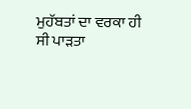ਮੁਹੱਬਤਾਂ ਦਾ ਵਰਕਾ ਹੀ ਸੀ ਪਾੜਤਾ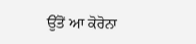ਉੱਤੋਂ ਆ ਕੋਰੋਨਾ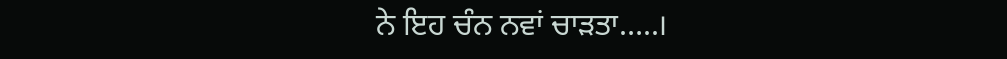ਨੇ ਇਹ ਚੰਨ ਨਵਾਂ ਚਾੜਤਾ…..।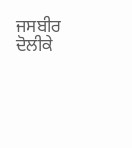ਜਸਬੀਰ ਦੋਲੀਕੇ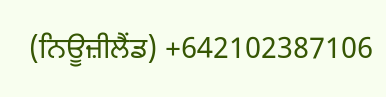(ਨਿਊਜ਼ੀਲੈਂਡ) +642102387106